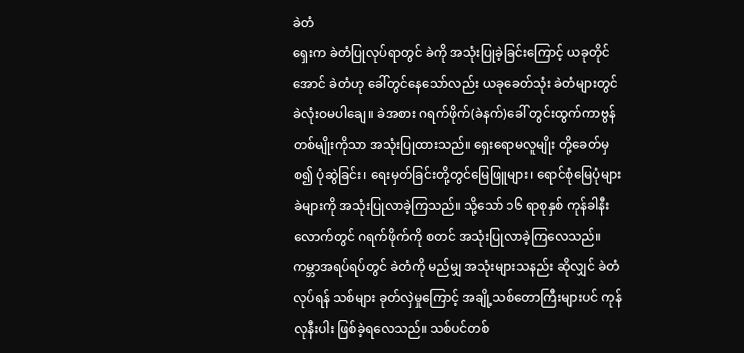ခဲတံ
ရှေးက ခဲတံပြုလုပ်ရာတွင် ခဲကို အသုံးပြုခဲ့ခြင်းကြောင့် ယခုတိုင်အောင် ခဲတံဟု ခေါ်တွင်နေသော်လည်း ယခုခေတ်သုံး ခဲတံများတွင် ခဲလုံးဝမပါချေ။ ခဲအစား ဂရက်ဖိုက်(ခဲနက်)ခေါ် တွင်းထွက်ကာဗွန် တစ်မျိုးကိုသာ အသုံးပြုထားသည်။ ရှေးရောမလူမျိုး တို့ခေတ်မှစ၍ ပုံဆွဲခြင်း၊ ရေးမှတ်ခြင်းတို့တွင်မြေဖြူများ၊ ရောင်စုံမြေပုံများ ခဲများကို အသုံးပြုလာခဲ့ကြသည်။ သို့သော် ၁၆ ရာစုနှစ် ကုန်ခါနီးလောက်တွင် ဂရက်ဖိုက်ကို စတင် အသုံးပြုလာခဲ့ကြလေသည်။
ကမ္ဘာအရပ်ရပ်တွင် ခဲတံကို မည်မျှ အသုံးများသနည်း ဆိုလျှင် ခဲတံလုပ်ရန် သစ်များ ခုတ်လှဲမှုကြောင့် အချို့သစ်တောကြီးများပင် ကုန်လုနီးပါး ဖြစ်ခဲ့ရလေသည်။ သစ်ပင်တစ်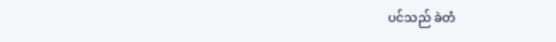ပင်သည် ခဲတံ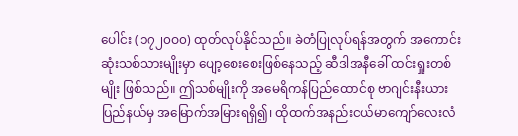ပေါင်း (၁၇၂၀ဝ၀) ထုတ်လုပ်နိုင်သည်။ ခဲတံပြုလုပ်ရန်အတွက် အကောင်းဆုံးသစ်သားမျိုးမှာ ပျော့စေးစေးဖြစ်နေသည့် ဆီဒါအနီခေါ် ထင်းရှုးတစ်မျိုး ဖြစ်သည်။ ဤသစ်မျိုးကို အမေရိကန်ပြည်ထောင်စု ဗာဂျင်းနီးယားပြည်နယ်မှ အမြောက်အမြားရရှိ၍၊ ထိုထက်အနည်းငယ်မာကျော်လေးလံ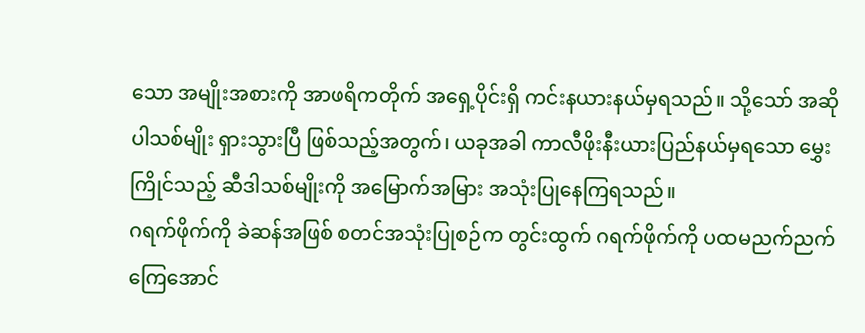သော အမျိုးအစားကို အာဖရိကတိုက် အရှေ့ပိုင်းရှိ ကင်းနယားနယ်မှရသည်။ သို့သော် အဆိုပါသစ်မျိုး ရှားသွားပြီ ဖြစ်သည့်အတွက်၊ ယခုအခါ ကာလီဖိုးနီးယားပြည်နယ်မှရသော မွှေးကြိုင်သည့် ဆီဒါသစ်မျိုးကို အမြောက်အမြား အသုံးပြုနေကြရသည်။
ဂရက်ဖိုက်ကို ခဲဆန်အဖြစ် စတင်အသုံးပြုစဉ်က တွင်းထွက် ဂရက်ဖိုက်ကို ပထမညက်ညက်ကြေအောင်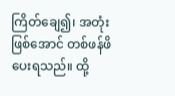ကြိတ်ချေ၍၊ အတုံးဖြစ်အောင် တစ်ဖန်ဖိပေးရသည်။ ထို့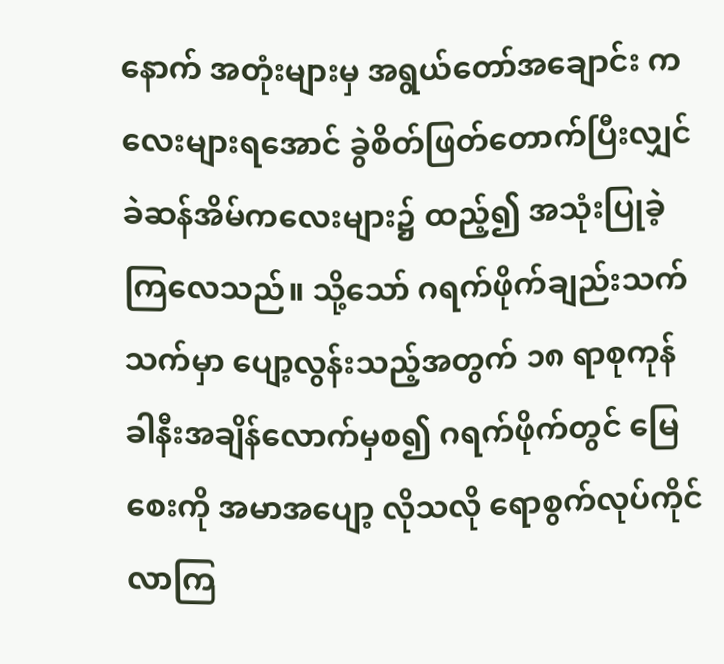နောက် အတုံးများမှ အရွယ်တော်အချောင်း ကလေးများရအောင် ခွဲစိတ်ဖြတ်တောက်ပြီးလျှင် ခဲဆန်အိမ်ကလေးများ၌ ထည့်၍ အသုံးပြုခဲ့ကြလေသည်။ သို့သော် ဂရက်ဖိုက်ချည်းသက်သက်မှာ ပျော့လွန်းသည့်အတွက် ၁၈ ရာစုကုန်ခါနီးအချိန်လောက်မှစ၍ ဂရက်ဖိုက်တွင် မြေစေးကို အမာအပျော့ လိုသလို ရောစွက်လုပ်ကိုင်လာကြ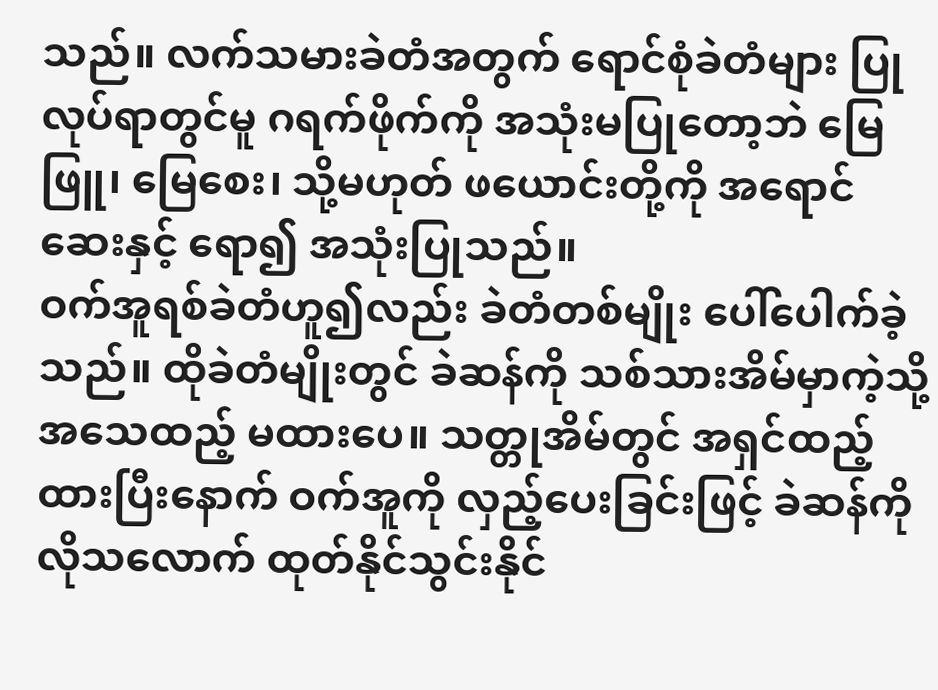သည်။ လက်သမားခဲတံအတွက် ရောင်စုံခဲတံများ ပြုလုပ်ရာတွင်မူ ဂရက်ဖိုက်ကို အသုံးမပြုတော့ဘဲ မြေဖြူ၊ မြေစေး၊ သို့မဟုတ် ဖယောင်းတို့ကို အရောင်ဆေးနှင့် ရော၍ အသုံးပြုသည်။
ဝက်အူရစ်ခဲတံဟူ၍လည်း ခဲတံတစ်မျိုး ပေါ်ပေါက်ခဲ့သည်။ ထိုခဲတံမျိုးတွင် ခဲဆန်ကို သစ်သားအိမ်မှာကဲ့သို့ အသေထည့် မထားပေ။ သတ္တုအိမ်တွင် အရှင်ထည့်ထားပြီးနောက် ဝက်အူကို လှည့်ပေးခြင်းဖြင့် ခဲဆန်ကို လိုသလောက် ထုတ်နိုင်သွင်းနိုင်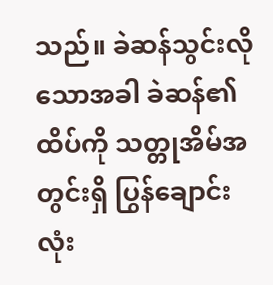သည်။ ခဲဆန်သွင်းလိုသောအခါ ခဲဆန်၏ထိပ်ကို သတ္တုအိမ်အတွင်းရှိ ပြွန်ချောင်းလုံး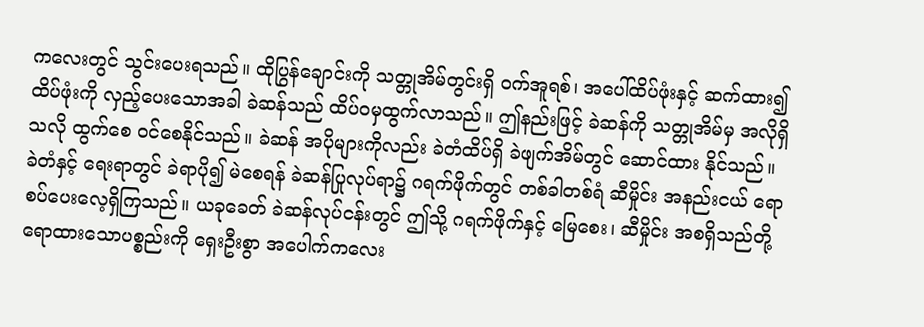ကလေးတွင် သွင်းပေးရသည်။ ထိုပြွန်ချောင်းကို သတ္တုအိမ်တွင်းရှိ ဝက်အူရစ်၊ အပေါ်ထိပ်ဖုံးနှင့် ဆက်ထား၍ ထိပ်ဖုံးကို လှည့်ပေးသောအခါ ခဲဆန်သည် ထိပ်ဝမှထွက်လာသည်။ ဤနည်းဖြင့် ခဲဆန်ကို သတ္တုအိမ်မှ အလိုရှိသလို ထွက်စေ ဝင်စေနိုင်သည်။ ခဲဆန် အပိုများကိုလည်း ခဲတံထိပ်ရှိ ခဲဖျက်အိမ်တွင် ဆောင်ထား နိုင်သည်။
ခဲတံနှင့် ရေးရာတွင် ခဲရာပို၍ မဲစေရန် ခဲဆန်ပြုလုပ်ရာ၌ ဂရက်ဖိုက်တွင် တစ်ခါတစ်ရံ ဆီမှိုင်း အနည်းငယ် ရောစပ်ပေးလေ့ရှိကြသည်။ ယခုခေတ် ခဲဆန်လုပ်ငန်းတွင် ဤသို့ ဂရက်ဖိုက်နှင့် မြေစေး၊ ဆီမှိုင်း အစရှိသည်တို့ ရောထားသောပစ္စည်းကို ရှေးဦးစွာ အပေါက်ကလေး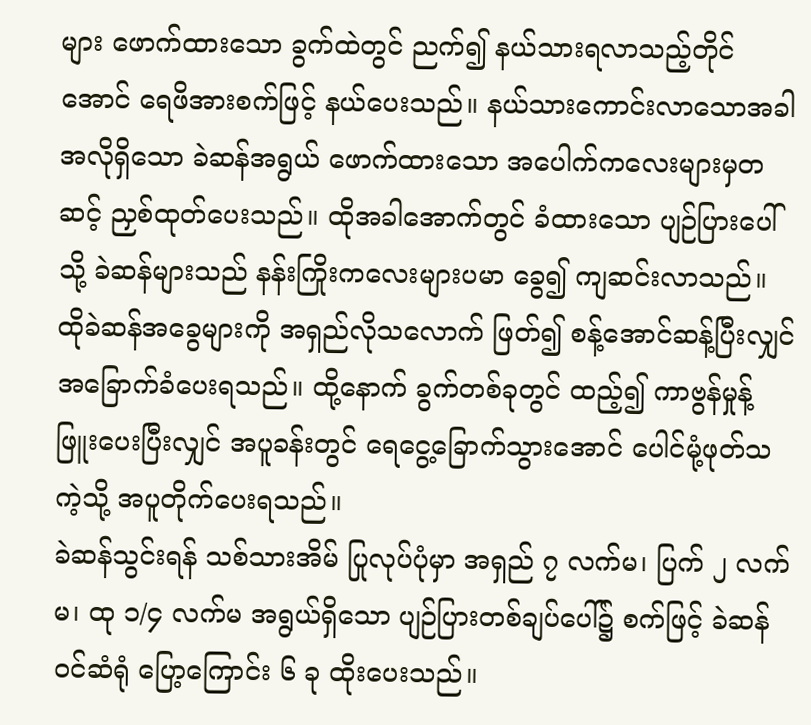များ ဖောက်ထားသော ခွက်ထဲတွင် ညက်၍ နယ်သားရလာသည့်တိုင်အောင် ရေဖိအားစက်ဖြင့် နယ်ပေးသည်။ နယ်သားကောင်းလာသောအခါ အလိုရှိသော ခဲဆန်အရွယ် ဖောက်ထားသော အပေါက်ကလေးများမှတဆင့် ညှစ်ထုတ်ပေးသည်။ ထိုအခါအောက်တွင် ခံထားသော ပျဉ်ပြားပေါ်သို့ ခဲဆန်များသည် နန်းကြိုးကလေးများပမာ ခွေ၍ ကျဆင်းလာသည်။ ထိုခဲဆန်အခွေများကို အရှည်လိုသလောက် ဖြတ်၍ စန့်အောင်ဆန့်ပြီးလျှင် အခြောက်ခံပေးရသည်။ ထို့နောက် ခွက်တစ်ခုတွင် ထည့်၍ ကာဗွန်မှုန့်ဖြူးပေးပြီးလျှင် အပူခန်းတွင် ရေငွေ့ခြောက်သွားအောင် ပေါင်မုံ့ဖုတ်သကဲ့သို့ အပူတိုက်ပေးရသည်။
ခဲဆန်သွင်းရန် သစ်သားအိမ် ပြုလုပ်ပုံမှာ အရှည် ၇ လက်မ၊ ပြက် ၂ လက်မ၊ ထု ၁/၄ လက်မ အရွယ်ရှိသော ပျဉ်ပြားတစ်ချပ်ပေါ်၌ စက်ဖြင့် ခဲဆန်ဝင်ဆံရုံ ပြော့ကြောင်း ၆ ခု ထိုးပေးသည်။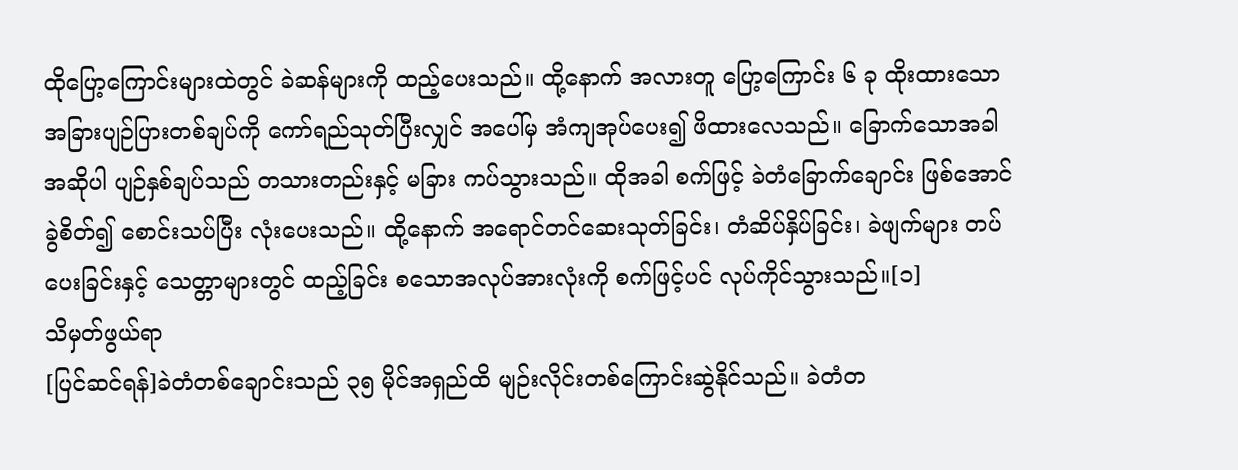ထိုပြော့ကြောင်းများထဲတွင် ခဲဆန်များကို ထည့်ပေးသည်။ ထို့နောက် အလားတူ ပြော့ကြောင်း ၆ ခု ထိုးထားသော အခြားပျဉ်ပြားတစ်ချပ်ကို ကော်ရည်သုတ်ပြီးလျှင် အပေါ်မှ အံကျအုပ်ပေး၍ ဖိထားလေသည်။ ခြောက်သောအခါ အဆိုပါ ပျဉ်နှစ်ချပ်သည် တသားတည်းနှင့် မခြား ကပ်သွားသည်။ ထိုအခါ စက်ဖြင့် ခဲတံခြောက်ချောင်း ဖြစ်အောင် ခွဲစိတ်၍ စောင်းသပ်ပြီး လုံးပေးသည်။ ထို့နောက် အရောင်တင်ဆေးသုတ်ခြင်း၊ တံဆိပ်နှိပ်ခြင်း၊ ခဲဖျက်များ တပ်ပေးခြင်းနှင့် သေတ္တာများတွင် ထည့်ခြင်း စသောအလုပ်အားလုံးကို စက်ဖြင့်ပင် လုပ်ကိုင်သွားသည်။[၁]
သိမှတ်ဖွယ်ရာ
[ပြင်ဆင်ရန်]ခဲတံတစ်ချောင်းသည် ၃၅ မိုင်အရှည်ထိ မျဉ်းလိုင်းတစ်ကြောင်းဆွဲနိုင်သည်။ ခဲတံတ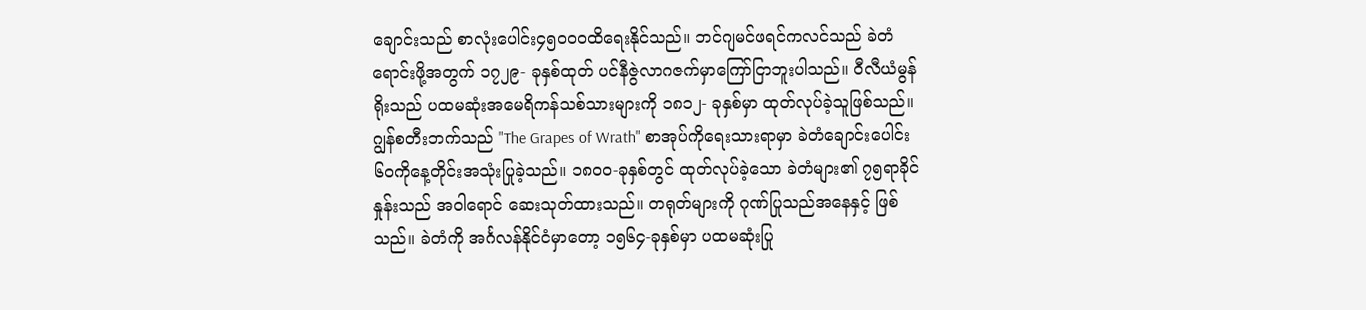ချောင်းသည် စာလုံးပေါင်း၄၅၀ဝ၀ထိရေးနိုင်သည်။ ဘင်ဂျမင်ဖရင်ကလင်သည် ခဲတံရောင်းဖို့အတွက် ၁၇၂၉- ခုနှစ်ထုတ် ပင်နီဇွဲလာဂဇက်မှာကြော်ငြာဘူးပါသည်။ ဝီလီယံမွန်ရိုးသည် ပထမဆုံးအမေရိကန်သစ်သားများကို ၁၈၁၂- ခုနှစ်မှာ ထုတ်လုပ်ခဲ့သူဖြစ်သည်။ ဂျွန်စတီးဘက်သည် "The Grapes of Wrath" စာအုပ်ကိုရေးသားရာမှာ ခဲတံချောင်းပေါင်း ၆၀ကိုနေ့တိုင်းအသုံးပြုခဲ့သည်။ ၁၈၀၀-ခုနှစ်တွင် ထုတ်လုပ်ခဲ့သော ခဲတံများ၏ ၇၅ရာခိုင်နှုန်းသည် အဝါရောင် ဆေးသုတ်ထားသည်။ တရုတ်များကို ဂုဏ်ပြုသည်အနေနှင့် ဖြစ်သည်။ ခဲတံကို အင်္ဂလန်နိုင်ငံမှာတော့ ၁၅၆၄-ခုနှစ်မှာ ပထမဆုံးပြု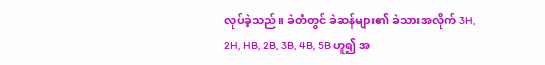လုပ်ခဲ့သည်။ ခဲတံတွင် ခဲဆန်များ၏ ခဲသားအလိုက် 3H, 2H, HB, 2B, 3B, 4B, 5B ဟူ၍ အ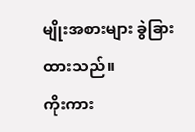မျိုးအစားများ ခွဲခြားထားသည်။
ကိုးကား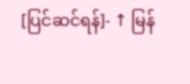[ပြင်ဆင်ရန်]- ↑ မြန်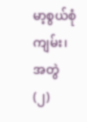မာ့စွယ်စုံကျမ်း၊ အတွဲ(၂)